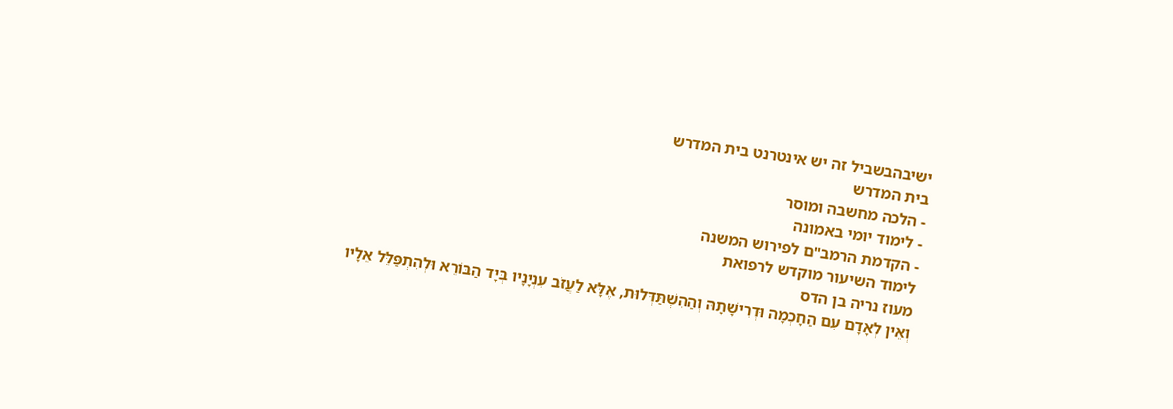ישיבהבשביל זה יש אינטרנט בית המדרש
בית המדרש
- הלכה מחשבה ומוסר
- לימוד יומי באמונה
- הקדמת הרמב"ם לפירוש המשנה
לימוד השיעור מוקדש לרפואת
מעוז נריה בן הדס
וְאֵין לְאָדָם עִם הַחָכְמָה וּדְרִישָׁתָהּ וְהַהִשְׁתַּדְּלוּת, אֶלָּא לַעֲזֹב עִנְיָנָיו בְּיָד הַבּוֹרֵא וּלְהִתְפַּלֵּל אֵלָיו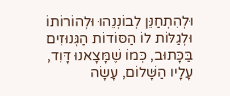וּלְהִתְחַנֵּן לְבוֹנְנֵהוּ וּלְהוֹרוֹתוֹ וּלְגַלּוֹת לוֹ הַסּוֹדוֹת הַגְּנוּזִים בַּכָּתוּב, כְּמוֹ שֶׁמָּצָאנוּ דָּוִד, עָלָיו הַשָּׁלוֹם, עָשָׂה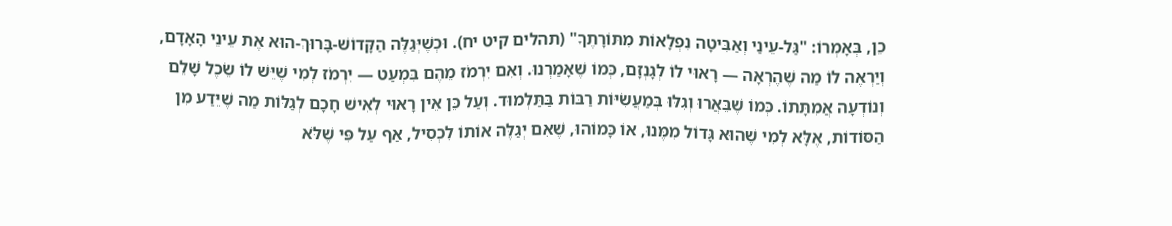כֵן, בְּאָמְרוֹ: "גַּל-עֵינַי וְאַבִּיטָה נִפְלָאוֹת מִתּוֹרָתֶךָ" (תהלים קיט יח). וּכְשֶׁיְּגַלֶּה הַקָּדוֹשׁ-בָּרוּךְ-הוּא אֶת עֵינֵי הָאָדָם, וְיַרְאֶה לוֹ מַה שֶׁהֶרְאָה — רָאוּי לוֹ לְגָנְזָם, כְּמוֹ שֶׁאָמַרְנוּ. וְאִם יִרְמֹז מֵהֶם בִּמְעַט — יִרְמֹז לְמִי שֶׁיֵּשׁ לוֹ שֵׂכֶל שָׁלֵם וְנוֹדְעָה אֲמִתָּתוֹ. כְּמוֹ שֶׁבֵּאֲרוּ וְגִלּוּ בְּמַעֲשִׂיּוֹת רַבּוֹת בַּתַּלְמוּד. וְעַל כֵּן אֵין רָאוּי לְאִישׁ חָכָם לְגַלּוֹת מַה שֶׁיֵּדַע מִן הַסּוֹדוֹת, אֶלָּא לְמִי שֶׁהוּא גָּדוֹל מִמֶּנוּ, אוֹ כָּמוֹהוּ, שֶׁאִם יְגַלֶּה אוֹתוֹ לִכְסִיל, אַף עַל פִּי שֶׁלֹּא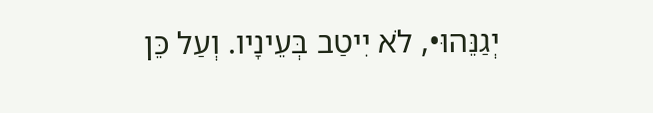יְגַנֵּהוּ•, לֹא יִיטַב בְּעֵינָיו. וְעַל כֵּן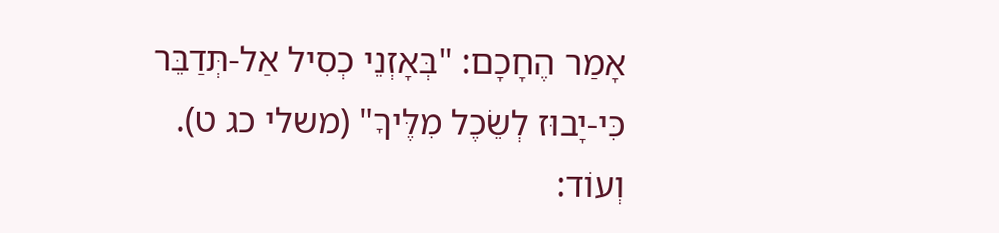אָמַר הֶחָכָם: "בְּאָזְנֵי כְסִיל אַל-תְּדַבֵּר כִּי-יָבוּז לְשֵׂכֶל מִלֶּיךָ" (משלי כג ט). וְעוֹד: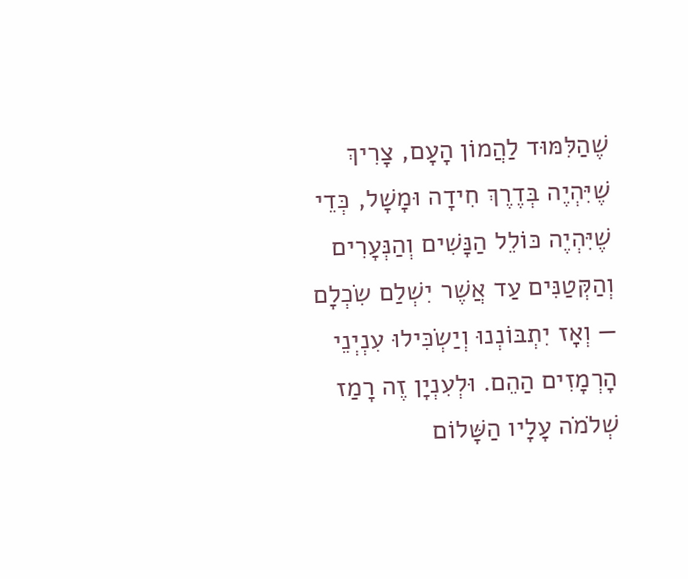שֶׁהַלִּמּוּד לַהֲמוֹן הָעָם, צָרִיךְ שֶׁיִּהְיֶה בְּדֶרֶךְ חִידָה וּמָשָׁל, כְּדֵי שֶׁיִּהְיֶה כּוֹלֵל הַנָּשִׁים וְהַנְּעָרִים וְהַקְּטַנִּים עַד אֲשֶׁר יִשְׁלַם שִׂכְלָם — וְאָז יִתְבּוֹנְנוּ וְיַשְׂכִּילוּ עִנְיְנֵי הָרְמָזִים הַהֵם. וּלְעִנְיָן זֶה רָמַז שְׁלֹמֹה עָלָיו הַשָּׁלוֹם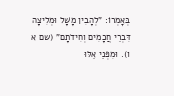בְּאָמְרוֹ: "לְהָבִין מָשָׁל וּמְלִיצָה דִּבְרֵי חֲכָמִים וְחִידֹתָם" (שם א ו). וּמִפְּנֵי אֵלּוּ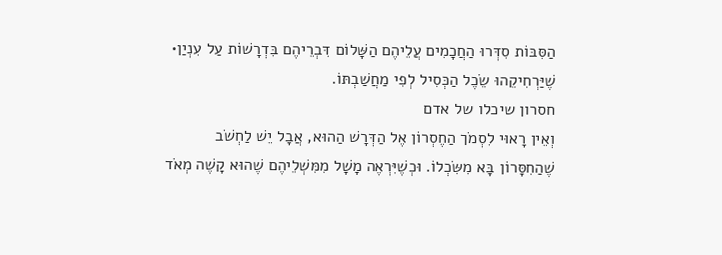הַסִּבּוֹת סִדְּרוּ הַחֲכָמִים עֲלֵיהֶם הַשָּׁלוֹם דִּבְרֵיהֶם בִּדְרָשׁוֹת עַל עִנְיַן• שֶׁיַּרְחִיקֵהוּ שֵׂכֶל הַכְּסִיל לְפִי מַחֲשַׁבְתּוֹ.
חסרון שיכלו של אדם
וְאֵין רָאוּי לִסְמֹך הַחֶסְרוֹן אֶל הַדְּרָשׁ הַהוּא, אֲבָל יֵשׁ לַחְשֹׁב שֶׁהַחִסָּרוֹן בָּא מִשִּׂכְלוֹ. וּכְשֶׁיִּרְאֶה מָשָׁל מִמִּשְׁלֵיהֶם שֶׁהוּא קָשֶׁה מְאֹד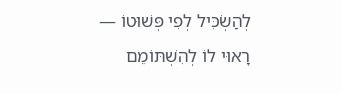לְהַשְׂכִּיל לְפִי פְּשׁוּטוֹ — רָאוּי לוֹ לְהִשְׁתּוֹמֵם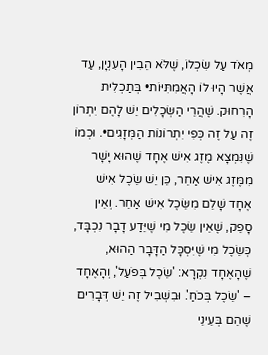מְאֹד עַל שִׂכְלוֹ, שֶׁלֹּא הֵבִין הָעִנְיָן, עַד אֲשֶׁר הָיוּ לוֹ הָאֲמִתִּיּוֹת• בְּתַכְלִית הָרִחוּק. שֶׁהֲרֵי הַשְּׂכָלִים יֵשׁ לָהֶם יִתְרוֹן זֶה עַל זֶה כְּפִי יִתְרוֹנוֹת הַמְּזָגִים•. וּכְמוֹ שֶׁנִּמְצָא מֶזֶג אִישׁ אֶחָד שֶׁהוּא יָשָׁר מִמֶּזֶג אִישׁ אַחֵר, כֵּן יֵשׁ שֵׂכֶל אִישׁ אֶחָד שָׁלֵם מִשֵּׂכֶל אִישׁ אַחֵר. וְאֵין סָפֵק, שֶׁאֵין שֵׂכֶל מִי שֶׁיֵּדַע דָבָר נִכְבָּד, כְּשֵׂכֶל מִי שֶׁיִּסְכָּל הַדָּבָר הַהוּא, שֶׁהָאֶחָד נִקְרָא: 'שֵׂכֶל בְּפֹעַל', וְהָאֶחָד – 'שֵׂכֶל בְּכֹחַ'. וּבִשְׁבִיל זֶה יֵשׁ דְּבָרִים שֶׁהֵם בְּעֵינֵי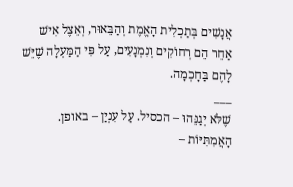אֲנָשִׁים בְּתַכְלִית הָאֱמֶת וְהַבֵּאוּר, וְאֵצֶל אִישׁ אַחֵר הֵם רְחוֹקִים וְנִמְנָעִים, עַל פִּי הַמַּעְלָה שֶׁיֵּשׁ לָהֶם בַּחָכְמָה.
___
שֶׁלֹּא יְגַנֵּהוּ – הכסיל. עַל עִנְיַן – באופן. הָאֲמִתִּיּוֹת –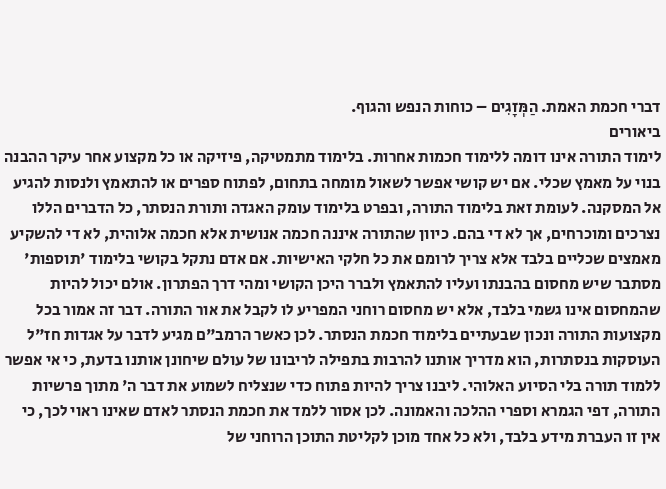דברי חכמת האמת. הַמְּזָגִים – כוחות הנפש והגוף.
ביאורים
לימוד התורה אינו דומה ללימוד חכמות אחרות. בלימוד מתמטיקה, פיזיקה או כל מקצוע אחר עיקר ההבנה בנוי על מאמץ שכלי. אם יש קושי אפשר לשאול מומחה בתחום, לפתוח ספרים או להתאמץ ולנסות להגיע אל המסקנה. לעומת זאת בלימוד התורה, ובפרט בלימוד עומק האגדה ותורת הנסתר, כל הדברים הללו נצרכים ומוכרחים, אך לא די בהם. כיוון שהתורה איננה חכמה אנושית אלא חכמה אלוהית, לא די להשקיע מאמצים שכליים בלבד אלא צריך לרומם את כל חלקי האישיות. אם אדם נתקל בקושי בלימוד 'תוספות' מסתבר שיש מחסום בהבנתו ועליו להתאמץ ולברר היכן הקושי ומהי דרך הפתרון. אולם יכול להיות שהמחסום אינו גשמי בלבד, אלא יש מחסום רוחני המפריע לו לקבל את אור התורה. דבר זה אמור בכל מקצועות התורה ונכון שבעתיים בלימוד חכמת הנסתר. לכן כאשר הרמב"ם מגיע לדבר על אגדות חז"ל העוסקות בנסתרות, הוא מדריך אותנו להרבות בתפילה לריבונו של עולם שיחונן אותנו בדעת, כי אי אפשר ללמוד תורה בלי הסיוע האלוהי. ליבנו צריך להיות פתוח כדי שנצליח לשמוע את דבר ה' מתוך פרשיות התורה, דפי הגמרא וספרי ההלכה והאמונה. לכן אסור ללמד את חכמת הנסתר לאדם שאינו ראוי לכך, כי אין זו העברת מידע בלבד, ולא כל אחד מוכן לקליטת התוכן הרוחני של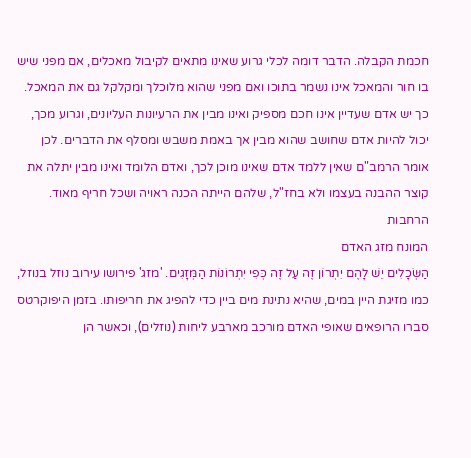חכמת הקבלה. הדבר דומה לכלי גרוע שאינו מתאים לקיבול מאכלים, אם מפני שיש בו חור והמאכל אינו נשמר בתוכו ואם מפני שהוא מלוכלך ומקלקל גם את המאכל. כך יש אדם שעדיין אינו חכם מספיק ואינו מבין את הרעיונות העליונים, וגרוע מכך, יכול להיות אדם שחושב שהוא מבין אך באמת משבש ומסלף את הדברים. לכן אומר הרמב"ם שאין ללמד אדם שאינו מוכן לכך, ואדם הלומד ואינו מבין יתלה את קוצר ההבנה בעצמו ולא בחז"ל, שלהם הייתה הכנה ראויה ושכל חריף מאוד.
הרחבות
המונח מזג האדם
הַשְּׂכָלִים יֵשׁ לָהֶם יִתְרוֹן זֶה עַל זֶה כְּפִי יִתְרוֹנוֹת הַמְּזָגִים. 'מזג' פירושו עירוב נוזל בנוזל, כמו מזיגת היין במים, שהיא נתינת מים ביין כדי להפיג את חריפותו. בזמן היפוקרטס סברו הרופאים שאופי האדם מורכב מארבע ליחות (נוזלים), וכאשר הן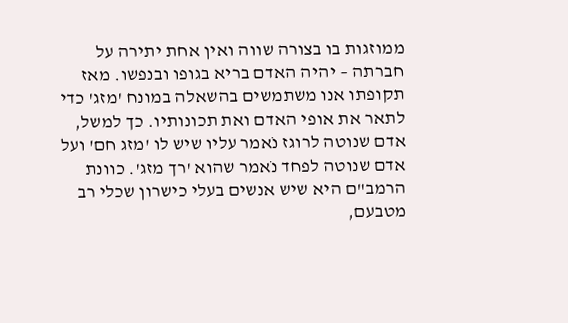ממוזגות בו בצורה שווה ואין אחת יתירה על חברתה – יהיה האדם בריא בגופו ובנפשו. מאז תקופתו אנו משתמשים בהשאלה במונח 'מזג' כדי לתאר את אופי האדם ואת תכונותיו. כך למשל, אדם שנוטה לרוגז נֹאמר עליו שיש לו 'מזג חם' ועל אדם שנוטה לפחד נֹאמר שהוא 'רך מזג'. כוונת הרמב"ם היא שיש אנשים בעלי כישרון שכלי רב מטבעם,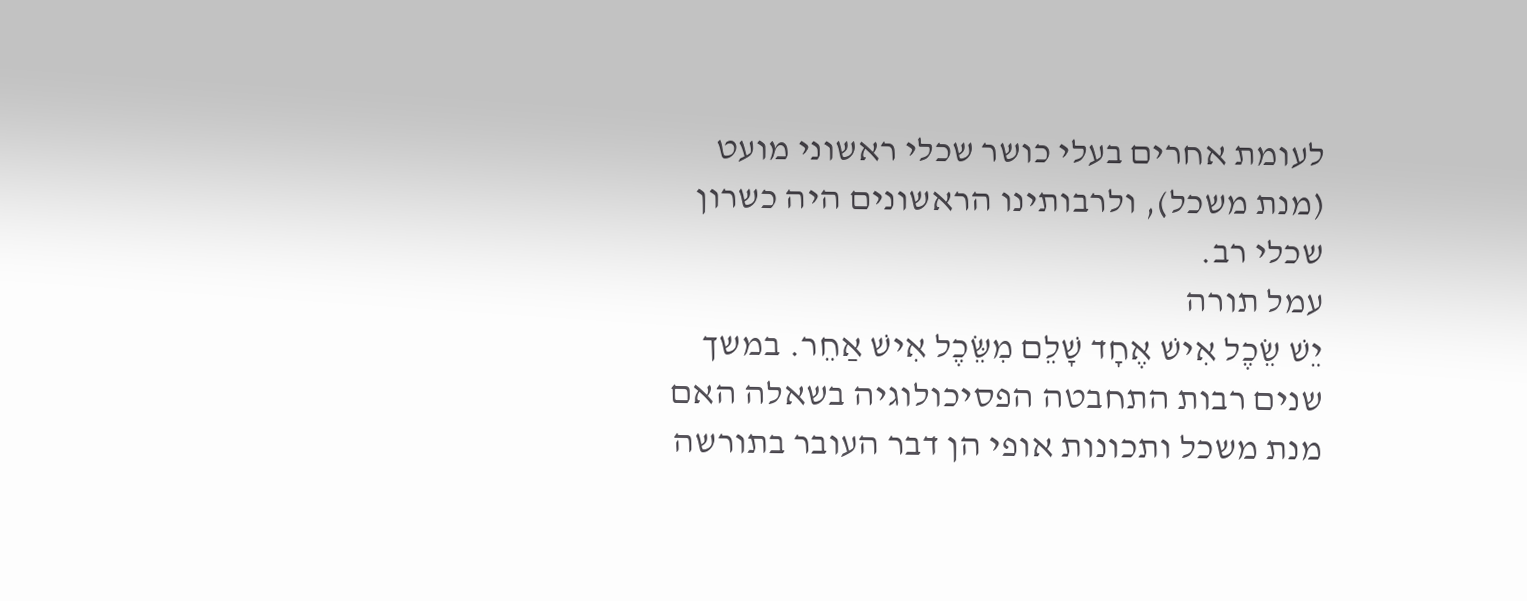לעומת אחרים בעלי כושר שכלי ראשוני מועט (מנת משכל), ולרבותינו הראשונים היה כשרון שכלי רב.
עמל תורה
יֵשׁ שֵׂכֶל אִישׁ אֶחָד שָׁלֵם מִשֵּׂכֶל אִישׁ אַחֵר. במשך שנים רבות התחבטה הפסיכולוגיה בשאלה האם מנת משכל ותכונות אופי הן דבר העובר בתורשה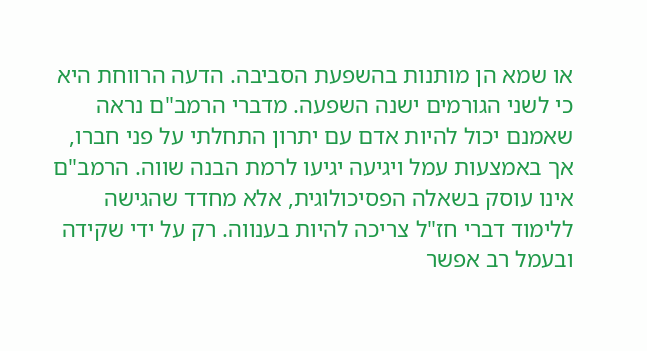או שמא הן מותנות בהשפעת הסביבה. הדעה הרווחת היא כי לשני הגורמים ישנה השפעה. מדברי הרמב"ם נראה שאמנם יכול להיות אדם עם יתרון התחלתי על פני חברו, אך באמצעות עמל ויגיעה יגיעו לרמת הבנה שווה. הרמב"ם אינו עוסק בשאלה הפסיכולוגית, אלא מחדד שהגישה ללימוד דברי חז"ל צריכה להיות בענווה. רק על ידי שקידה ובעמל רב אפשר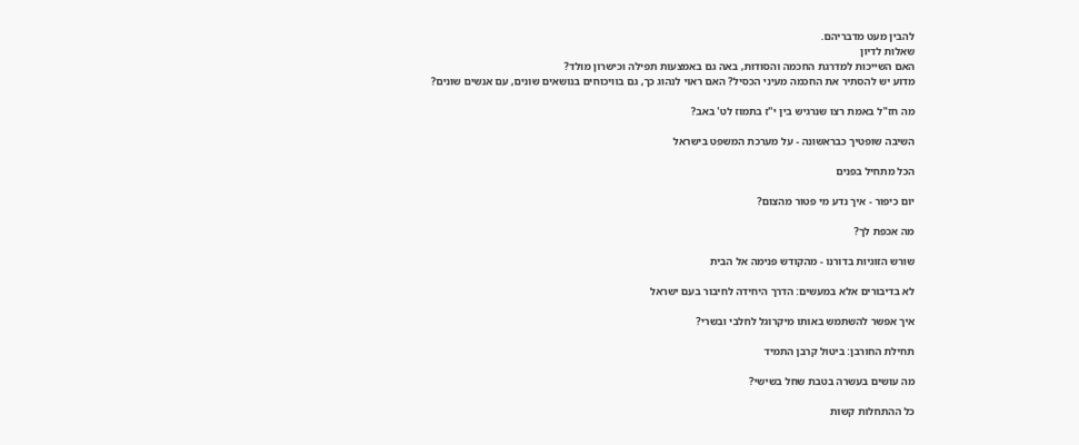להבין מעט מדבריהם.
שאלות לדיון
האם השייכות למדרגת החכמה והסודות, באה גם באמצעות תפילה וכישרון מולד?
מדוע יש להסתיר את החכמה מעיני הכסיל? האם ראוי לנהוג כך, גם בוויכוחים בנושאים שונים, עם אנשים שונים?

מה חז"ל באמת רצו שנרגיש בין י"ז בתמוז לט' באב?

השיבה שופטיך כבראשונה - על מערכת המשפט בישראל

הכל מתחיל בפנים

יום כיפור - איך נדע מי פטור מהצום?

מה אכפת לך?

שורש הזוגיות בדורנו - מהקודש פנימה אל הבית

לא בדיבורים אלא במעשים: הדרך היחידה לחיבור בעם ישראל

איך אפשר להשתמש באותו מיקרוגל לחלבי ובשרי?

תחילת החורבן: ביטול קרבן התמיד

מה עושים בעשרה בטבת שחל בשישי?

כל ההתחלות קשות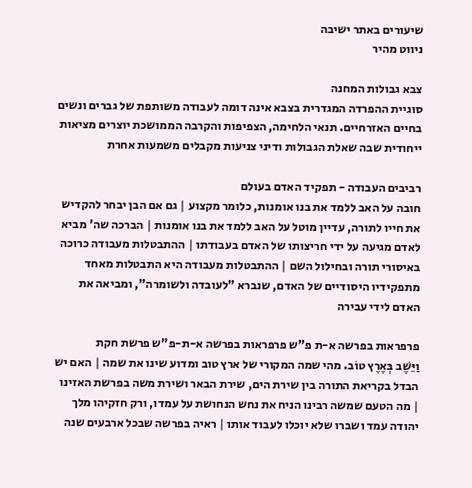שיעורים באתר ישיבה
ניווט מהיר

צבא גבולות המחנה
סוגיית ההפרדה המגדרית בצבא אינה דומה לעבודה משותפת של גברים ונשים בחיים האזרחיים. תנאי הלחימה, הצפיפות והקרבה הממושכת יוצרים מציאות ייחודית שבה שאלת הגבולות ודיני צניעות מקבלים משמעות אחרת

רביבים העבודה - תפקיד האדם בעולם
חובה על האב ללמד את בנו אומנות, כלומר מקצוע | גם אם הבן יבחר להקדיש את חייו לתורה, עדיין מוטל על האב ללמד את בנו אומנות | הברכה שה' מביא לאדם מגיעה על ידי חריצותו של האדם בעבודתו | ההתבטלות מעבודה כרוכה באיסורי תורה ובחילול השם | ההתבטלות מעבודה היא התבטלות מאחד מתפקידיו היסודיים של האדם, שנברא "לעובדה ולשומרה", ומביאה את האדם לידי עבירה

פרפראות בפרשה א-ת פ"ש פרפראות בפרשה א-ת-פ"ש פרשת חקת
וַיֵּשֶׁב בְּאֶרֶץ טוֹב. מהי שמה המקורי של ארץ טוב ומדוע שינו את שמה | האם יש הבדל בקריאת התורה בין שירת הים, שירת הבאר ושירת משה בפרשת האזינו | מה הטעם שמשה רבינו הניח את נחש הנחושת על עמדו, ורק חזקיהו מלך יהודה עמד ושברו שלא יוכלו לעבוד אותו | ראיה בפרשה שבכל ארבעים שנה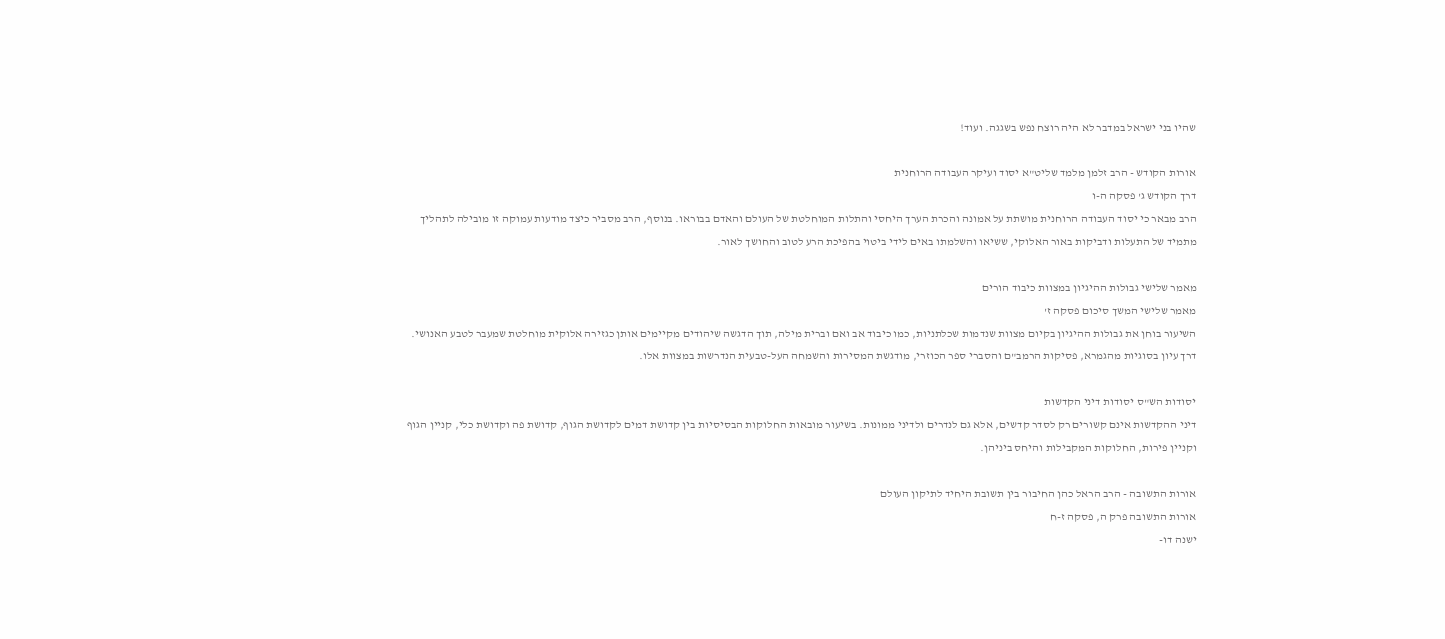שהיו בני ישראל במדבר לא היה רוצח נפש בשגגה. ועוד!

אורות הקודש - הרב זלמן מלמד שליט"א יסוד ועיקר העבודה הרוחנית
דרך הקודש ג' פסקה ה-ו
הרב מבאר כי יסוד העבודה הרוחנית מושתת על אמונה והכרת הערך היחסי והתלות המוחלטת של העולם והאדם בבוראו. בנוסף, הרב מסביר כיצד מודעות עמוקה זו מובילה לתהליך מתמיד של התעלות ודביקות באור האלוקי, ששיאו והשלמתו באים לידי ביטוי בהפיכת הרע לטוב והחושך לאור.

מאמר שלישי גבולות ההיגיון במצוות כיבוד הורים
מאמר שלישי המשך סיכום פסקה ז'
השיעור בוחן את גבולות ההיגיון בקיום מצוות שנדמות שכלתניות, כמו כיבוד אב ואם וברית מילה, תוך הדגשה שיהודים מקיימים אותן כגזירה אלוקית מוחלטת שמעבר לטבע האנושי. דרך עיון בסוגיות מהגמרא, פסיקות הרמב"ם והסברי ספר הכוזרי, מודגשת המסירות והשמחה העל-טבעית הנדרשות במצוות אלו.

יסודות הש"ס יסודות דיני הקדשות
דיני ההקדשות אינם קשורים רק לסדר קדשים, אלא גם לנדרים ולדיני ממונות. בשיעור מובאות החלוקות הבסיסיות בין קדושת דמים לקדושת הגוף, קדושת פה וקדושת כלי, קניין הגוף וקניין פירות, החלוקות המקבילות והיחס ביניהן.

אורות התשובה - הרב הראל כהן החיבור בין תשובת היחיד לתיקון העולם
אורות התשובה פרק ה, פסקה ז-ח
ישנה דו-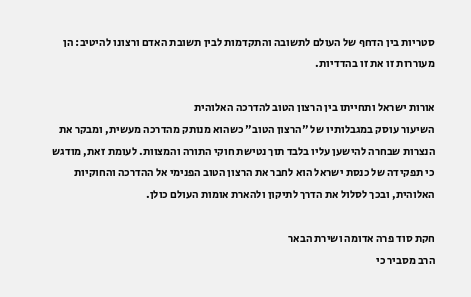סטריות בין הדחף של העולם לתשובה והתקדמות לבין תשובת האדם ורצונו להיטיב: הן מעוררות זו את זו בהדדיות.

אורות ישראל ותחייתו בין הרצון הטוב להדרכה האלוהית
השיעור עוסק במגבלותיו של "הרצון הטוב" כשהוא מנותק מהדרכה מעשית, ומבקר את הנצרות שבחרה להישען עליו בלבד תוך נטישת חוקי התורה והמצוות. לעומת זאת, מודגש כי תפקידה של כנסת ישראל הוא לחבר את הרצון הטוב הפנימי אל ההדרכה והחוקיות האלוהית, ובכך לסלול את הדרך לתיקון ולהארת אומות העולם כולן.

חקת סוד פרה אדומה ושירת הבאר
הרב מסביר כי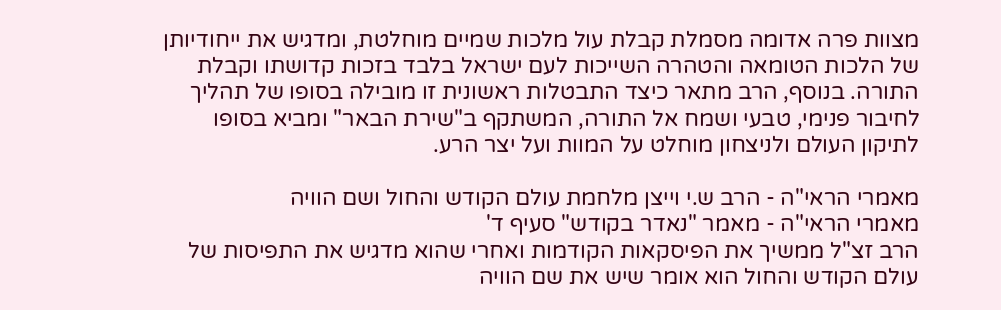מצוות פרה אדומה מסמלת קבלת עול מלכות שמיים מוחלטת, ומדגיש את ייחודיותן של הלכות הטומאה והטהרה השייכות לעם ישראל בלבד בזכות קדושתו וקבלת התורה. בנוסף, הרב מתאר כיצד התבטלות ראשונית זו מובילה בסופו של תהליך לחיבור פנימי, טבעי ושמח אל התורה, המשתקף ב"שירת הבאר" ומביא בסופו לתיקון העולם ולניצחון מוחלט על המוות ועל יצר הרע.

מאמרי הראי"ה - הרב ש.י וייצן מלחמת עולם הקודש והחול ושם הוויה
מאמרי הראי"ה - מאמר "נאדר בקודש" סעיף ד'
הרב זצ"ל ממשיך את הפיסקאות הקודמות ואחרי שהוא מדגיש את התפיסות של עולם הקודש והחול הוא אומר שיש את שם הוויה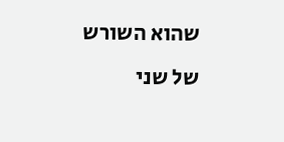שהוא השורש של שני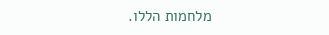מלחמות הללו.